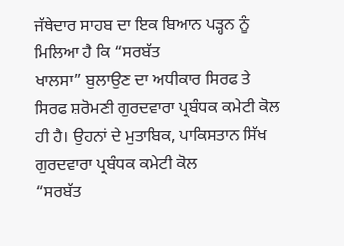ਜੱਥੇਦਾਰ ਸਾਹਬ ਦਾ ਇਕ ਬਿਆਨ ਪੜ੍ਹਨ ਨੂੰ ਮਿਲਿਆ ਹੈ ਕਿ “ਸਰਬੱਤ
ਖਾਲਸਾ” ਬੁਲਾਉਣ ਦਾ ਅਧੀਕਾਰ ਸਿਰਫ ਤੇ ਸਿਰਫ ਸ਼ਰੋਮਣੀ ਗੁਰਦਵਾਰਾ ਪ੍ਰਬੰਧਕ ਕਮੇਟੀ ਕੋਲ
ਹੀ ਹੈ। ਉਹਨਾਂ ਦੇ ਮੁਤਾਬਿਕ, ਪਾਕਿਸਤਾਨ ਸਿੱਖ ਗੁਰਦਵਾਰਾ ਪ੍ਰਬੰਧਕ ਕਮੇਟੀ ਕੋਲ
“ਸਰਬੱਤ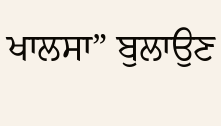ਖਾਲਸਾ” ਬੁਲਾਉਣ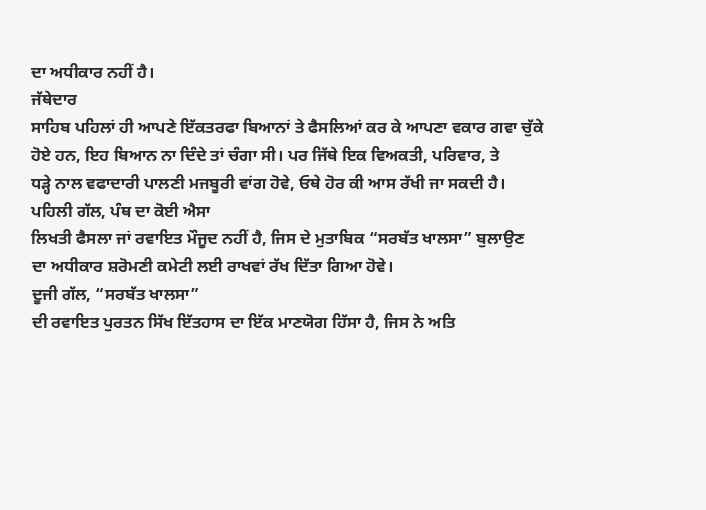ਦਾ ਅਧੀਕਾਰ ਨਹੀਂ ਹੈ।
ਜੱਥੇਦਾਰ
ਸਾਹਿਬ ਪਹਿਲਾਂ ਹੀ ਆਪਣੇ ਇੱਕਤਰਫਾ ਬਿਆਨਾਂ ਤੇ ਫੈਸਲਿਆਂ ਕਰ ਕੇ ਆਪਣਾ ਵਕਾਰ ਗਵਾ ਚੁੱਕੇ
ਹੋਏ ਹਨ, ਇਹ ਬਿਆਨ ਨਾ ਦਿੰਦੇ ਤਾਂ ਚੰਗਾ ਸੀ। ਪਰ ਜਿੱਥੇ ਇਕ ਵਿਅਕਤੀ, ਪਰਿਵਾਰ, ਤੇ
ਧੜ੍ਹੇ ਨਾਲ ਵਫਾਦਾਰੀ ਪਾਲਣੀ ਮਜਬੂਰੀ ਵਾਂਗ ਹੋਵੇ, ਓਥੇ ਹੋਰ ਕੀ ਆਸ ਰੱਖੀ ਜਾ ਸਕਦੀ ਹੈ।
ਪਹਿਲੀ ਗੱਲ, ਪੰਥ ਦਾ ਕੋਈ ਐਸਾ
ਲਿਖਤੀ ਫੈਸਲਾ ਜਾਂ ਰਵਾਇਤ ਮੌਜੂਦ ਨਹੀਂ ਹੈ, ਜਿਸ ਦੇ ਮੁਤਾਬਿਕ “ਸਰਬੱਤ ਖਾਲਸਾ” ਬੁਲਾਉਣ
ਦਾ ਅਧੀਕਾਰ ਸ਼ਰੋਮਣੀ ਕਮੇਟੀ ਲਈ ਰਾਖਵਾਂ ਰੱਖ ਦਿੱਤਾ ਗਿਆ ਹੋਵੇ।
ਦੂਜੀ ਗੱਲ, “ਸਰਬੱਤ ਖਾਲਸਾ”
ਦੀ ਰਵਾਇਤ ਪੁਰਤਨ ਸਿੱਖ ਇੱਤਹਾਸ ਦਾ ਇੱਕ ਮਾਣਯੋਗ ਹਿੱਸਾ ਹੈ, ਜਿਸ ਨੇ ਅਤਿ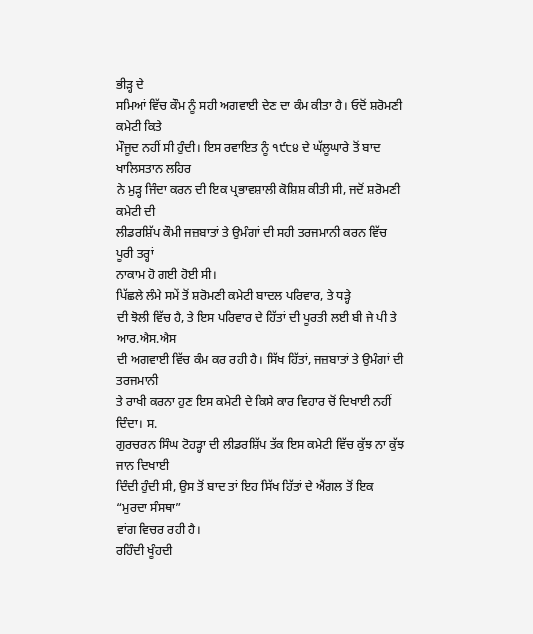ਭੀੜ੍ਹ ਦੇ
ਸਮਿਆਂ ਵਿੱਚ ਕੌਮ ਨੂੰ ਸਹੀ ਅਗਵਾਈ ਦੇਣ ਦਾ ਕੰਮ ਕੀਤਾ ਹੈ। ਓਦੋਂ ਸ਼ਰੋਮਣੀ ਕਮੇਟੀ ਕਿਤੇ
ਮੌਜੂਦ ਨਹੀਂ ਸੀ ਹੁੰਦੀ। ਇਸ ਰਵਾਇਤ ਨੂੰ ੧੯੮੪ ਦੇ ਘੱਲੂਘਾਰੇ ਤੋਂ ਬਾਦ ਖਾਲਿਸਤਾਨ ਲਹਿਰ
ਨੇ ਮੁੜ੍ਹ ਜਿੰਦਾ ਕਰਨ ਦੀ ਇਕ ਪ੍ਰਭਾਵਸ਼ਾਲੀ ਕੋਸ਼ਿਸ਼ ਕੀਤੀ ਸੀ, ਜਦੋਂ ਸ਼ਰੋਮਣੀ ਕਮੇਟੀ ਦੀ
ਲੀਡਰਸ਼ਿੱਪ ਕੌਮੀ ਜਜ਼ਬਾਤਾਂ ਤੇ ਉਮੰਗਾਂ ਦੀ ਸਹੀ ਤਰਜਮਾਨੀ ਕਰਨ ਵਿੱਚ ਪੂਰੀ ਤਰ੍ਹਾਂ
ਨਾਕਾਮ ਹੋ ਗਈ ਹੋਈ ਸੀ।
ਪਿੱਛਲੇ ਲੰਮੇ ਸਮੇਂ ਤੋਂ ਸ਼ਰੋਮਣੀ ਕਮੇਟੀ ਬਾਦਲ ਪਰਿਵਾਰ, ਤੇ ਧੜ੍ਹੇ
ਦੀ ਝੋਲੀ ਵਿੱਚ ਹੈ, ਤੇ ਇਸ ਪਰਿਵਾਰ ਦੇ ਹਿੱਤਾਂ ਦੀ ਪੂਰਤੀ ਲਈ ਬੀ ਜੇ ਪੀ ਤੇ ਆਰ.ਐਸ.ਐਸ
ਦੀ ਅਗਵਾਈ ਵਿੱਚ ਕੰਮ ਕਰ ਰਹੀ ਹੈ। ਸਿੱਖ ਹਿੱਤਾਂ, ਜਜ਼ਬਾਤਾਂ ਤੇ ਉਮੰਗਾਂ ਦੀ ਤਰਜਮਾਨੀ
ਤੇ ਰਾਖੀ ਕਰਨਾ ਹੁਣ ਇਸ ਕਮੇਟੀ ਦੇ ਕਿਸੇ ਕਾਰ ਵਿਹਾਰ ਚੋਂ ਦਿਖਾਈ ਨਹੀਂ ਦਿੰਦਾ। ਸ.
ਗੁਰਚਰਨ ਸਿੰਘ ਟੋਹੜ੍ਹਾ ਦੀ ਲੀਡਰਸ਼ਿੱਪ ਤੱਕ ਇਸ ਕਮੇਟੀ ਵਿੱਚ ਕੁੱਝ ਨਾ ਕੁੱਝ ਜਾਨ ਦਿਖਾਈ
ਦਿੰਦੀ ਹੁੰਦੀ ਸੀ, ਉਸ ਤੋਂ ਬਾਦ ਤਾਂ ਇਹ ਸਿੱਖ ਹਿੱਤਾਂ ਦੇ ਐਂਗਲ ਤੋਂ ਇਕ “ਮੁਰਦਾ ਸੰਸਥਾ”
ਵਾਂਗ ਵਿਚਰ ਰਹੀ ਹੈ।
ਰਹਿੰਦੀ ਖੂੰਹਦੀ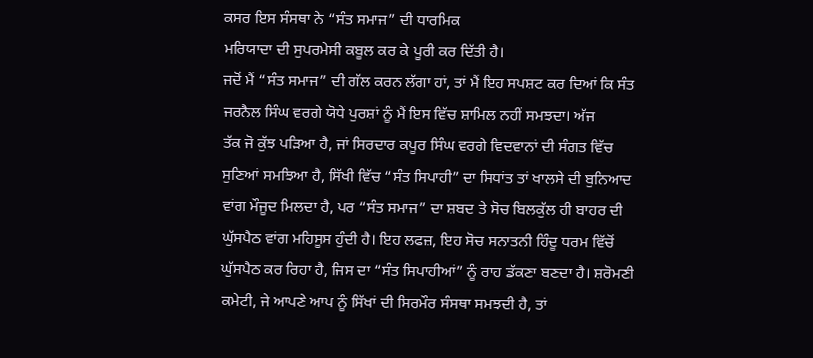ਕਸਰ ਇਸ ਸੰਸਥਾ ਨੇ “ਸੰਤ ਸਮਾਜ” ਦੀ ਧਾਰਮਿਕ
ਮਰਿਯਾਦਾ ਦੀ ਸੁਪਰਮੇਸੀ ਕਬੂਲ ਕਰ ਕੇ ਪੂਰੀ ਕਰ ਦਿੱਤੀ ਹੈ।
ਜਦੋਂ ਮੈਂ “ਸੰਤ ਸਮਾਜ” ਦੀ ਗੱਲ ਕਰਨ ਲੱਗਾ ਹਾਂ, ਤਾਂ ਮੈਂ ਇਹ ਸਪਸ਼ਟ ਕਰ ਦਿਆਂ ਕਿ ਸੰਤ
ਜਰਨੈਲ ਸਿੰਘ ਵਰਗੇ ਯੋਧੇ ਪੁਰਸ਼ਾਂ ਨੂੰ ਮੈਂ ਇਸ ਵਿੱਚ ਸ਼ਾਮਿਲ ਨਹੀਂ ਸਮਝਦਾ। ਅੱਜ
ਤੱਕ ਜੋ ਕੁੱਝ ਪੜਿਆ ਹੈ, ਜਾਂ ਸਿਰਦਾਰ ਕਪੂਰ ਸਿੰਘ ਵਰਗੇ ਵਿਦਵਾਨਾਂ ਦੀ ਸੰਗਤ ਵਿੱਚ
ਸੁਣਿਆਂ ਸਮਝਿਆ ਹੈ, ਸਿੱਖੀ ਵਿੱਚ “ਸੰਤ ਸਿਪਾਹੀ” ਦਾ ਸਿਧਾਂਤ ਤਾਂ ਖਾਲਸੇ ਦੀ ਬੁਨਿਆਦ
ਵਾਂਗ ਮੌਜੂਦ ਮਿਲਦਾ ਹੈ, ਪਰ “ਸੰਤ ਸਮਾਜ” ਦਾ ਸ਼ਬਦ ਤੇ ਸੋਚ ਬਿਲਕੁੱਲ ਹੀ ਬਾਹਰ ਦੀ
ਘੁੱਸਪੈਠ ਵਾਂਗ ਮਹਿਸੂਸ ਹੁੰਦੀ ਹੈ। ਇਹ ਲਫਜ਼, ਇਹ ਸੋਚ ਸਨਾਤਨੀ ਹਿੰਦੂ ਧਰਮ ਵਿੱਚੋਂ
ਘੁੱਸਪੈਠ ਕਰ ਰਿਹਾ ਹੈ, ਜਿਸ ਦਾ “ਸੰਤ ਸਿਪਾਹੀਆਂ” ਨੂੰ ਰਾਹ ਡੱਕਣਾ ਬਣਦਾ ਹੈ। ਸ਼ਰੋਮਣੀ
ਕਮੇਟੀ, ਜੇ ਆਪਣੇ ਆਪ ਨੂੰ ਸਿੱਖਾਂ ਦੀ ਸਿਰਮੌਰ ਸੰਸਥਾ ਸਮਝਦੀ ਹੈ, ਤਾਂ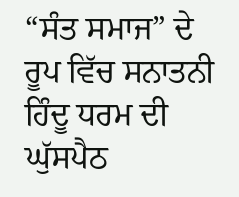“ਸੰਤ ਸਮਾਜ” ਦੇ
ਰੂਪ ਵਿੱਚ ਸਨਾਤਨੀ ਹਿੰਦੂ ਧਰਮ ਦੀ ਘੁੱਸਪੈਠ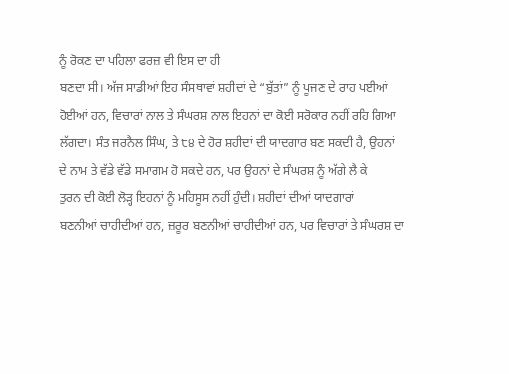ਨੂੰ ਰੋਕਣ ਦਾ ਪਹਿਲਾ ਫਰਜ਼ ਵੀ ਇਸ ਦਾ ਹੀ
ਬਣਦਾ ਸੀ। ਅੱਜ ਸਾਡੀਆਂ ਇਹ ਸੰਸਥਾਵਾਂ ਸ਼ਹੀਦਾਂ ਦੇ “ਬੁੱਤਾਂ” ਨੂੰ ਪੂਜਣ ਦੇ ਰਾਹ ਪਈਆਂ
ਹੋਈਆਂ ਹਨ, ਵਿਚਾਰਾਂ ਨਾਲ ਤੇ ਸੰਘਰਸ਼ ਨਾਲ ਇਹਨਾਂ ਦਾ ਕੋਈ ਸਰੋਕਾਰ ਨਹੀਂ ਰਹਿ ਗਿਆ
ਲੱਗਦਾ। ਸੰਤ ਜਰਨੈਲ ਸਿੰਘ, ਤੇ ੮੪ ਦੇ ਹੋਰ ਸ਼ਹੀਦਾਂ ਦੀ ਯਾਦਗਾਰ ਬਣ ਸਕਦੀ ਹੈ, ਉਹਨਾਂ
ਦੇ ਨਾਮ ਤੇ ਵੱਡੇ ਵੱਡੇ ਸਮਾਗਮ ਹੋ ਸਕਦੇ ਹਨ, ਪਰ ਉਹਨਾਂ ਦੇ ਸੰਘਰਸ਼ ਨੂੰ ਅੱਗੇ ਲੈ ਕੇ
ਤੁਰਨ ਦੀ ਕੋਈ ਲੋੜ੍ਹ ਇਹਨਾਂ ਨੂੰ ਮਹਿਸੂਸ ਨਹੀਂ ਹੁੰਦੀ। ਸ਼ਹੀਦਾਂ ਦੀਆਂ ਯਾਦਗਾਰਾਂ
ਬਣਨੀਆਂ ਚਾਹੀਦੀਆਂ ਹਨ, ਜ਼ਰੂਰ ਬਣਨੀਆਂ ਚਾਹੀਦੀਆਂ ਹਨ, ਪਰ ਵਿਚਾਰਾਂ ਤੇ ਸੰਘਰਸ਼ ਦਾ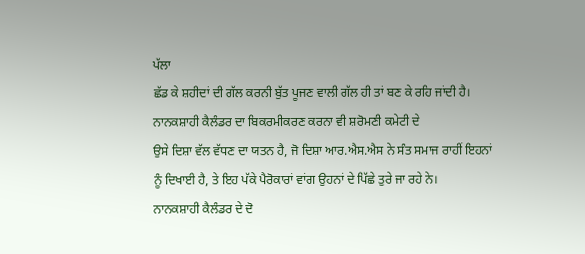ਪੱਲਾ
ਛੱਡ ਕੇ ਸ਼ਹੀਦਾਂ ਦੀ ਗੱਲ ਕਰਨੀ ਬੁੱਤ ਪੂਜਣ ਵਾਲੀ ਗੱਲ ਹੀ ਤਾਂ ਬਣ ਕੇ ਰਹਿ ਜਾਂਦੀ ਹੈ।
ਨਾਨਕਸ਼ਾਹੀ ਕੈਲੰਡਰ ਦਾ ਬਿਕਰਮੀਕਰਣ ਕਰਨਾ ਵੀ ਸ਼ਰੋਮਣੀ ਕਮੇਟੀ ਦੇ
ਉਸੇ ਦਿਸ਼ਾ ਵੱਲ ਵੱਧਣ ਦਾ ਯਤਨ ਹੈ, ਜੋ ਦਿਸ਼ਾ ਆਰ.ਐਸ.ਐਸ ਨੇ ਸੰਤ ਸਮਾਜ ਰਾਹੀਂ ਇਹਨਾਂ
ਨੂੰ ਦਿਖਾਈ ਹੈ, ਤੇ ਇਹ ਪੱਕੇ ਪੈਰੋਕਾਰਾਂ ਵਾਂਗ ਉਹਨਾਂ ਦੇ ਪਿੱਛੇ ਤੁਰੇ ਜਾ ਰਹੇ ਨੇ।
ਨਾਨਕਸ਼ਾਹੀ ਕੈਲੰਡਰ ਦੇ ਦੋ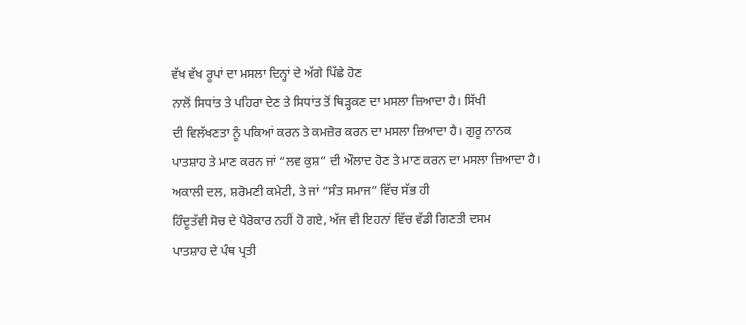ਵੱਖ ਵੱਖ ਰੂਪਾਂ ਦਾ ਮਸਲਾ ਦਿਨ੍ਹਾਂ ਦੇ ਅੱਗੇ ਪਿੱਛੇ ਹੋਣ
ਨਾਲੋਂ ਸਿਧਾਂਤ ਤੇ ਪਹਿਰਾ ਦੇਣ ਤੇ ਸਿਧਾਂਤ ਤੋਂ ਥਿੜ੍ਹਕਣ ਦਾ ਮਸਲਾ ਜ਼ਿਆਦਾ ਹੈ। ਸਿੱਖੀ
ਦੀ ਵਿਲੱਖਣਤਾ ਨੂੰ ਪਕਿਆਂ ਕਰਨ ਤੇ ਕਮਜ਼ੋਰ ਕਰਨ ਦਾ ਮਸਲਾ ਜ਼ਿਆਦਾ ਹੈ। ਗੁਰੂ ਨਾਨਕ
ਪਾਤਸ਼ਾਹ ਤੇ ਮਾਣ ਕਰਨ ਜਾਂ “ਲਵ ਕੁਸ਼” ਦੀ ਔਲਾਦ ਹੋਣ ਤੇ ਮਾਣ ਕਰਨ ਦਾ ਮਸਲਾ ਜ਼ਿਆਦਾ ਹੈ।
ਅਕਾਲੀ ਦਲ, ਸ਼ਰੋਮਣੀ ਕਮੇਟੀ, ਤੇ ਜਾਂ “ਸੰਤ ਸਮਾਜ” ਵਿੱਚ ਸੱਭ ਹੀ
ਹਿੰਦੂਤੱਵੀ ਸੋਚ ਦੇ ਪੈਰੋਕਾਰ ਨਹੀਂ ਹੋ ਗਏ, ਅੱਜ ਵੀ ਇਹਨਾਂ ਵਿੱਚ ਵੱਡੀ ਗਿਣਤੀ ਦਸਮ
ਪਾਤਸ਼ਾਹ ਦੇ ਪੰਥ ਪ੍ਰਤੀ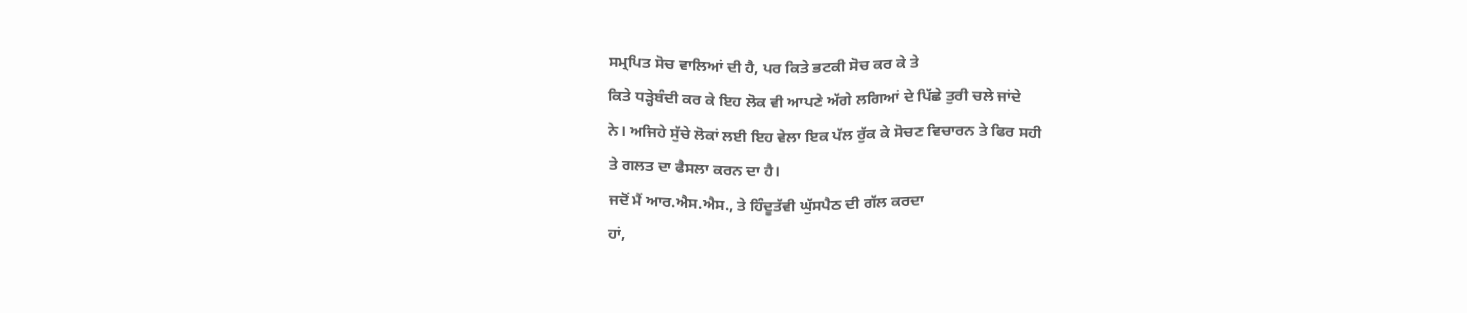ਸਮ੍ਰਪਿਤ ਸੋਚ ਵਾਲਿਆਂ ਦੀ ਹੈ, ਪਰ ਕਿਤੇ ਭਟਕੀ ਸੋਚ ਕਰ ਕੇ ਤੇ
ਕਿਤੇ ਧੜ੍ਹੇਬੰਦੀ ਕਰ ਕੇ ਇਹ ਲੋਕ ਵੀ ਆਪਣੇ ਅੱਗੇ ਲਗਿਆਂ ਦੇ ਪਿੱਛੇ ਤੁਰੀ ਚਲੇ ਜਾਂਦੇ
ਨੇ। ਅਜਿਹੇ ਸੁੱਚੇ ਲੋਕਾਂ ਲਈ ਇਹ ਵੇਲਾ ਇਕ ਪੱਲ ਰੁੱਕ ਕੇ ਸੋਚਣ ਵਿਚਾਰਨ ਤੇ ਫਿਰ ਸਹੀ
ਤੇ ਗਲਤ ਦਾ ਫੈਸਲਾ ਕਰਨ ਦਾ ਹੈ।
ਜਦੋਂ ਮੈਂ ਆਰ.ਐਸ.ਐਸ., ਤੇ ਹਿੰਦੂਤੱਵੀ ਘੁੱਸਪੈਠ ਦੀ ਗੱਲ ਕਰਦਾ
ਹਾਂ,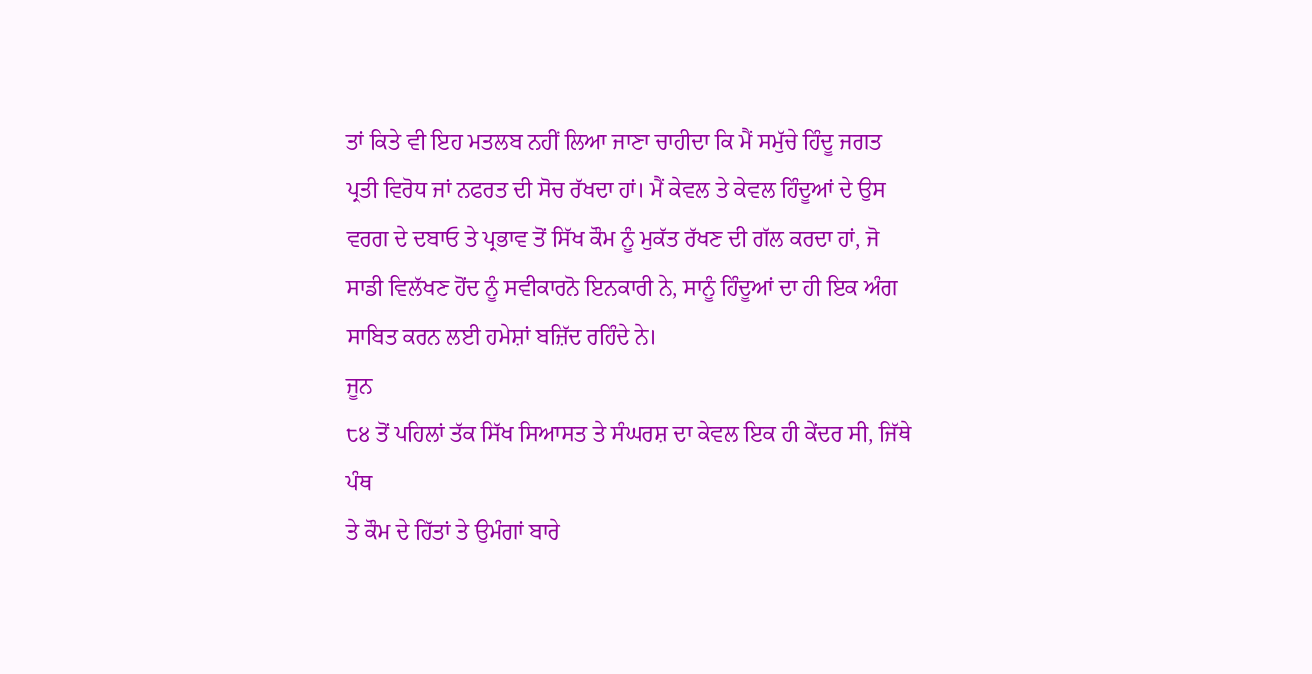ਤਾਂ ਕਿਤੇ ਵੀ ਇਹ ਮਤਲਬ ਨਹੀਂ ਲਿਆ ਜਾਣਾ ਚਾਹੀਦਾ ਕਿ ਮੈਂ ਸਮੁੱਚੇ ਹਿੰਦੂ ਜਗਤ
ਪ੍ਰਤੀ ਵਿਰੋਧ ਜਾਂ ਨਫਰਤ ਦੀ ਸੋਚ ਰੱਖਦਾ ਹਾਂ। ਮੈਂ ਕੇਵਲ ਤੇ ਕੇਵਲ ਹਿੰਦੂਆਂ ਦੇ ਉਸ
ਵਰਗ ਦੇ ਦਬਾਓ ਤੇ ਪ੍ਰਭਾਵ ਤੋਂ ਸਿੱਖ ਕੌਮ ਨੂੰ ਮੁਕੱਤ ਰੱਖਣ ਦੀ ਗੱਲ ਕਰਦਾ ਹਾਂ, ਜੋ
ਸਾਡੀ ਵਿਲੱਖਣ ਹੋਂਦ ਨੂੰ ਸਵੀਕਾਰਨੋ ਇਨਕਾਰੀ ਨੇ, ਸਾਨੂੰ ਹਿੰਦੂਆਂ ਦਾ ਹੀ ਇਕ ਅੰਗ
ਸਾਬਿਤ ਕਰਨ ਲਈ ਹਮੇਸ਼ਾਂ ਬਜ਼ਿੱਦ ਰਹਿੰਦੇ ਨੇ।
ਜੂਨ
੮੪ ਤੋਂ ਪਹਿਲਾਂ ਤੱਕ ਸਿੱਖ ਸਿਆਸਤ ਤੇ ਸੰਘਰਸ਼ ਦਾ ਕੇਵਲ ਇਕ ਹੀ ਕੇਂਦਰ ਸੀ, ਜਿੱਥੇ ਪੰਥ
ਤੇ ਕੌਮ ਦੇ ਹਿੱਤਾਂ ਤੇ ਉਮੰਗਾਂ ਬਾਰੇ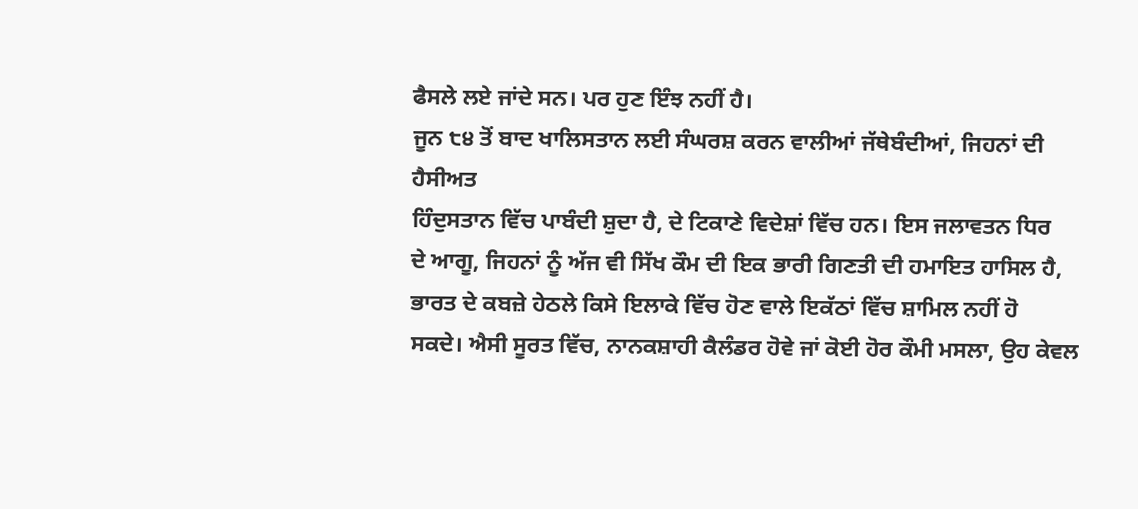ਫੈਸਲੇ ਲਏ ਜਾਂਦੇ ਸਨ। ਪਰ ਹੁਣ ਇੰਝ ਨਹੀਂ ਹੈ।
ਜੂਨ ੮੪ ਤੋਂ ਬਾਦ ਖਾਲਿਸਤਾਨ ਲਈ ਸੰਘਰਸ਼ ਕਰਨ ਵਾਲੀਆਂ ਜੱਥੇਬੰਦੀਆਂ, ਜਿਹਨਾਂ ਦੀ ਹੈਸੀਅਤ
ਹਿੰਦੁਸਤਾਨ ਵਿੱਚ ਪਾਬੰਦੀ ਸ਼ੁਦਾ ਹੈ, ਦੇ ਟਿਕਾਣੇ ਵਿਦੇਸ਼ਾਂ ਵਿੱਚ ਹਨ। ਇਸ ਜਲਾਵਤਨ ਧਿਰ
ਦੇ ਆਗੂ, ਜਿਹਨਾਂ ਨੂੰ ਅੱਜ ਵੀ ਸਿੱਖ ਕੌਮ ਦੀ ਇਕ ਭਾਰੀ ਗਿਣਤੀ ਦੀ ਹਮਾਇਤ ਹਾਸਿਲ ਹੈ,
ਭਾਰਤ ਦੇ ਕਬਜ਼ੇ ਹੇਠਲੇ ਕਿਸੇ ਇਲਾਕੇ ਵਿੱਚ ਹੋਣ ਵਾਲੇ ਇਕੱਠਾਂ ਵਿੱਚ ਸ਼ਾਮਿਲ ਨਹੀਂ ਹੋ
ਸਕਦੇ। ਐਸੀ ਸੂਰਤ ਵਿੱਚ, ਨਾਨਕਸ਼ਾਹੀ ਕੈਲੰਡਰ ਹੋਵੇ ਜਾਂ ਕੋਈ ਹੋਰ ਕੌਮੀ ਮਸਲਾ, ਉਹ ਕੇਵਲ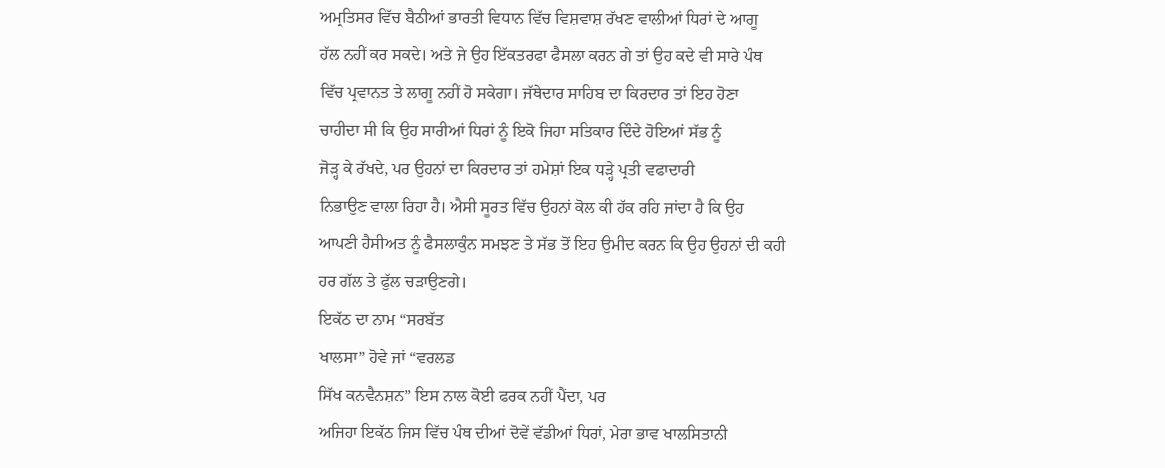ਅਮ੍ਰਤਿਸਰ ਵਿੱਚ ਬੈਠੀਆਂ ਭਾਰਤੀ ਵਿਧਾਨ ਵਿੱਚ ਵਿਸ਼ਵਾਸ਼ ਰੱਖਣ ਵਾਲੀਆਂ ਧਿਰਾਂ ਦੇ ਆਗੂ
ਹੱਲ ਨਹੀਂ ਕਰ ਸਕਦੇ। ਅਤੇ ਜੇ ਉਹ ਇੱਕਤਰਫਾ ਫੈਸਲਾ ਕਰਨ ਗੇ ਤਾਂ ਉਹ ਕਦੇ ਵੀ ਸਾਰੇ ਪੰਥ
ਵਿੱਚ ਪ੍ਰਵਾਨਤ ਤੇ ਲਾਗੂ ਨਹੀਂ ਹੋ ਸਕੇਗਾ। ਜੱਥੇਦਾਰ ਸਾਹਿਬ ਦਾ ਕਿਰਦਾਰ ਤਾਂ ਇਹ ਹੋਣਾ
ਚਾਹੀਦਾ ਸੀ ਕਿ ਉਹ ਸਾਰੀਆਂ ਧਿਰਾਂ ਨੂੰ ਇਕੋ ਜਿਹਾ ਸਤਿਕਾਰ ਦਿੰਦੇ ਹੋਇਆਂ ਸੱਭ ਨੂੰ
ਜੋੜ੍ਹ ਕੇ ਰੱਖਦੇ, ਪਰ ਉਹਨਾਂ ਦਾ ਕਿਰਦਾਰ ਤਾਂ ਹਮੇਸ਼ਾਂ ਇਕ ਧੜ੍ਹੇ ਪ੍ਰਤੀ ਵਫਾਦਾਰੀ
ਨਿਭਾਉਣ ਵਾਲਾ ਰਿਹਾ ਹੈ। ਐਸੀ ਸੂਰਤ ਵਿੱਚ ਉਹਨਾਂ ਕੋਲ ਕੀ ਹੱਕ ਰਹਿ ਜਾਂਦਾ ਹੈ ਕਿ ਉਹ
ਆਪਣੀ ਹੈਸੀਅਤ ਨੂੰ ਫੈਸਲਾਕੁੰਨ ਸਮਝਣ ਤੇ ਸੱਭ ਤੋਂ ਇਹ ਉਮੀਦ ਕਰਨ ਕਿ ਉਹ ਉਹਨਾਂ ਦੀ ਕਹੀ
ਹਰ ਗੱਲ ਤੇ ਫੁੱਲ ਚੜਾਉਣਗੇ।
ਇਕੱਠ ਦਾ ਨਾਮ “ਸਰਬੱਤ
ਖਾਲਸਾ” ਹੋਵੇ ਜਾਂ “ਵਰਲਡ
ਸਿੱਖ ਕਨਵੈਨਸ਼ਨ” ਇਸ ਨਾਲ ਕੋਈ ਫਰਕ ਨਹੀਂ ਪੈਂਦਾ, ਪਰ
ਅਜਿਹਾ ਇਕੱਠ ਜਿਸ ਵਿੱਚ ਪੰਥ ਦੀਆਂ ਦੋਵੇਂ ਵੱਡੀਆਂ ਧਿਰਾਂ, ਮੇਰਾ ਭਾਵ ਖਾਲਸਿਤਾਨੀ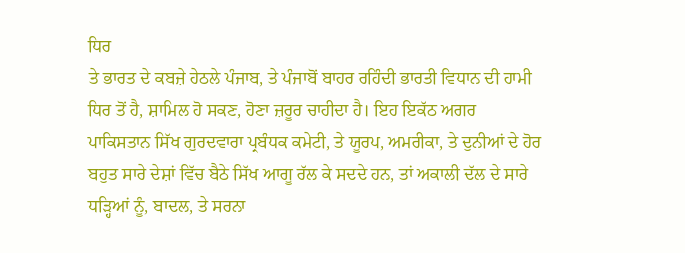ਧਿਰ
ਤੇ ਭਾਰਤ ਦੇ ਕਬਜ਼ੇ ਹੇਠਲੇ ਪੰਜਾਬ, ਤੇ ਪੰਜਾਬੋਂ ਬਾਹਰ ਰਹਿੰਦੀ ਭਾਰਤੀ ਵਿਧਾਨ ਦੀ ਹਾਮੀ
ਧਿਰ ਤੋਂ ਹੈ, ਸ਼ਾਮਿਲ ਹੋ ਸਕਣ, ਹੋਣਾ ਜ਼ਰੂਰ ਚਾਹੀਦਾ ਹੈ। ਇਹ ਇਕੱਠ ਅਗਰ
ਪਾਕਿਸਤਾਨ ਸਿੱਖ ਗੁਰਦਵਾਰਾ ਪ੍ਰਬੰਧਕ ਕਮੇਟੀ, ਤੇ ਯੂਰਪ, ਅਮਰੀਕਾ, ਤੇ ਦੁਨੀਆਂ ਦੇ ਹੋਰ
ਬਹੁਤ ਸਾਰੇ ਦੇਸ਼ਾਂ ਵਿੱਚ ਬੈਠੇ ਸਿੱਖ ਆਗੂ ਰੱਲ ਕੇ ਸਦਦੇ ਹਨ, ਤਾਂ ਅਕਾਲੀ ਦੱਲ ਦੇ ਸਾਰੇ
ਧੜ੍ਹਿਆਂ ਨੂੰ, ਬਾਦਲ, ਤੇ ਸਰਨਾ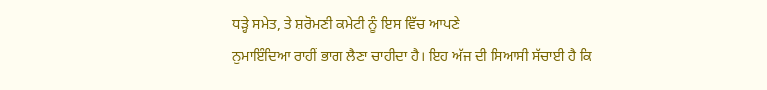ਧੜ੍ਹੇ ਸਮੇਤ, ਤੇ ਸ਼ਰੋਮਣੀ ਕਮੇਟੀ ਨੂੰ ਇਸ ਵਿੱਚ ਆਪਣੇ
ਨੁਮਾਇੰਦਿਆ ਰਾਹੀਂ ਭਾਗ ਲੈਣਾ ਚਾਹੀਦਾ ਹੈ। ਇਹ ਅੱਜ ਦੀ ਸਿਆਸੀ ਸੱਚਾਈ ਹੈ ਕਿ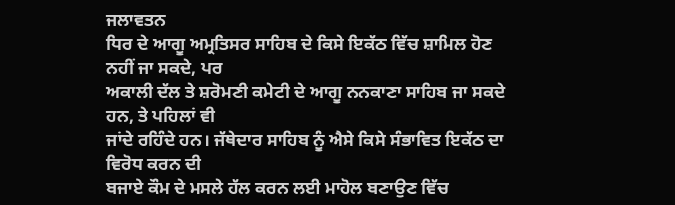ਜਲਾਵਤਨ
ਧਿਰ ਦੇ ਆਗੂ ਅਮ੍ਰਤਿਸਰ ਸਾਹਿਬ ਦੇ ਕਿਸੇ ਇਕੱਠ ਵਿੱਚ ਸ਼ਾਮਿਲ ਹੋਣ ਨਹੀਂ ਜਾ ਸਕਦੇ, ਪਰ
ਅਕਾਲੀ ਦੱਲ ਤੇ ਸ਼ਰੋਮਣੀ ਕਮੇਟੀ ਦੇ ਆਗੂ ਨਨਕਾਣਾ ਸਾਹਿਬ ਜਾ ਸਕਦੇ ਹਨ, ਤੇ ਪਹਿਲਾਂ ਵੀ
ਜਾਂਦੇ ਰਹਿੰਦੇ ਹਨ। ਜੱਥੇਦਾਰ ਸਾਹਿਬ ਨੂੰ ਐਸੇ ਕਿਸੇ ਸੰਭਾਵਿਤ ਇਕੱਠ ਦਾ ਵਿਰੋਧ ਕਰਨ ਦੀ
ਬਜਾਏ ਕੌਮ ਦੇ ਮਸਲੇ ਹੱਲ ਕਰਨ ਲਈ ਮਾਹੋਲ ਬਣਾਉਣ ਵਿੱਚ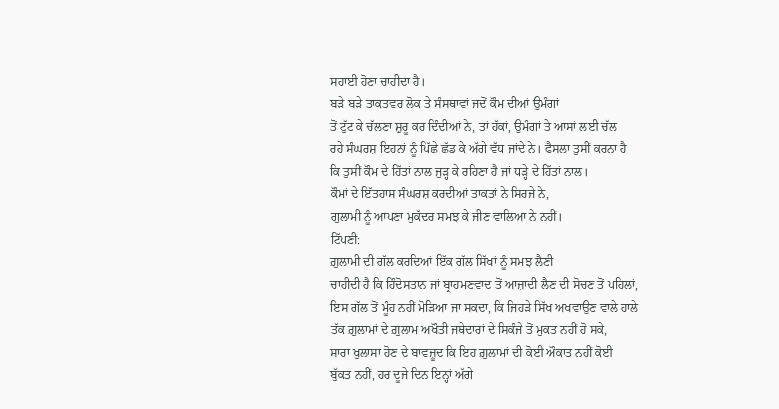ਸਹਾਈ ਹੋਣਾ ਚਾਹੀਦਾ ਹੈ।
ਬੜੇ ਬੜੇ ਤਾਕਤਵਰ ਲੋਕ ਤੇ ਸੰਸਥਾਵਾਂ ਜਦੋਂ ਕੌਮ ਦੀਆਂ ਉਮੰਗਾਂ
ਤੋਂ ਟੁੱਟ ਕੇ ਚੱਲਣਾ ਸ਼ੁਰੂ ਕਰ ਦਿੰਦੀਆਂ ਨੇ, ਤਾਂ ਹੱਕਾਂ, ਉਮੰਗਾਂ ਤੇ ਆਸਾਂ ਲਈ ਚੱਲ
ਰਹੇ ਸੰਘਰਸ਼ ਇਹਨਾਂ ਨੂੰ ਪਿੱਛੇ ਛੱਡ ਕੇ ਅੱਗੇ ਵੱਧ ਜਾਂਦੇ ਨੇ। ਫੈਸਲਾ ਤੁਸੀਂ ਕਰਨਾ ਹੈ
ਕਿ ਤੁਸੀਂ ਕੌਮ ਦੇ ਹਿੱਤਾਂ ਨਾਲ ਜੁੜ੍ਹ ਕੇ ਰਹਿਣਾ ਹੈ ਜਾਂ ਧੜ੍ਹੇ ਦੇ ਹਿੱਤਾਂ ਨਾਲ।
ਕੌਮਾਂ ਦੇ ਇੱਤਹਾਸ ਸੰਘਰਸ਼ ਕਰਦੀਆਂ ਤਾਕਤਾਂ ਨੇ ਸਿਰਜੇ ਨੇ,
ਗੁਲਾਮੀ ਨੂੰ ਆਪਣਾ ਮੁਕੱਦਰ ਸਮਝ ਕੇ ਜੀਣ ਵਾਲਿਆ ਨੇ ਨਹੀਂ।
ਟਿੱਪਣੀ:
ਗ਼ੁਲਾਮੀ ਦੀ ਗੱਲ ਕਰਦਿਆਂ ਇੱਕ ਗੱਲ ਸਿੱਖਾਂ ਨੂੰ ਸਮਝ ਲੈਣੀ
ਚਾਹੀਦੀ ਹੈ ਕਿ ਹਿੰਦੋਸਤਾਨ ਜਾਂ ਬ੍ਰਾਹਮਣਵਾਦ ਤੋਂ ਆਜ਼ਾਦੀ ਲੈਣ ਦੀ ਸੋਚਣ ਤੋਂ ਪਹਿਲਾਂ,
ਇਸ ਗੱਲ ਤੋਂ ਮੂੰਹ ਨਹੀਂ ਮੋੜਿਆ ਜਾ ਸਕਦਾ, ਕਿ ਜਿਹੜੇ ਸਿੱਖ ਅਖਵਾਉਣ ਵਾਲੇ ਹਾਲੇ
ਤੱਕ ਗ਼ੁਲਾਮਾਂ ਦੇ ਗ਼ੁਲਾਮ ਅਖੌਤੀ ਜਥੇਦਾਰਾਂ ਦੇ ਸਿਕੰਜੇ ਤੋਂ ਮੁਕਤ ਨਹੀਂ ਹੋ ਸਕੇ,
ਸਾਰਾ ਖੁਲਾਸਾ ਹੋਣ ਦੇ ਬਾਵਜ਼ੂਦ ਕਿ ਇਹ ਗ਼ੁਲਾਮਾਂ ਦੀ ਕੋਈ ਔਕਾਤ ਨਹੀਂ ਕੋਈ
ਬੁੱਕਤ ਨਹੀਂ, ਹਰ ਦੂਜੇ ਦਿਨ ਇਨ੍ਹਾਂ ਅੱਗੇ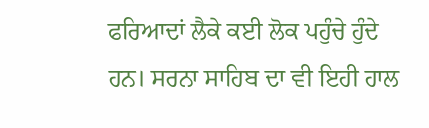ਫਰਿਆਦਾਂ ਲੈਕੇ ਕਈ ਲੋਕ ਪਹੁੰਚੇ ਹੁੰਦੇ
ਹਨ। ਸਰਨਾ ਸਾਹਿਬ ਦਾ ਵੀ ਇਹੀ ਹਾਲ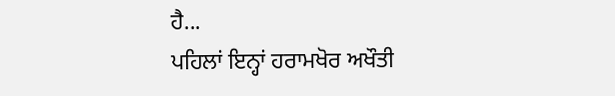ਹੈ...
ਪਹਿਲਾਂ ਇਨ੍ਹਾਂ ਹਰਾਮਖੋਰ ਅਖੌਤੀ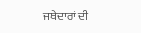ਜਥੇਦਾਰਾਂ ਦੀ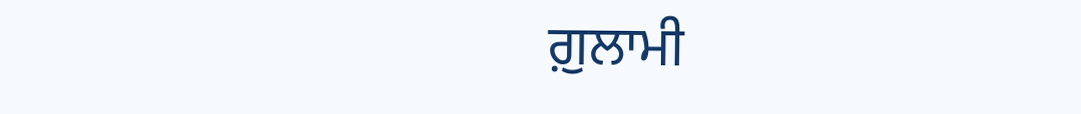ਗ਼ੁਲਾਮੀ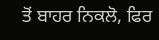ਤੋਂ ਬਾਹਰ ਨਿਕਲੋ, ਫਿਰ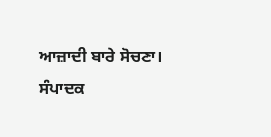ਆਜ਼ਾਦੀ ਬਾਰੇ ਸੋਚਣਾ।
ਸੰਪਾਦਕ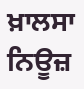ਖ਼ਾਲਸਾ ਨਿਊਜ਼